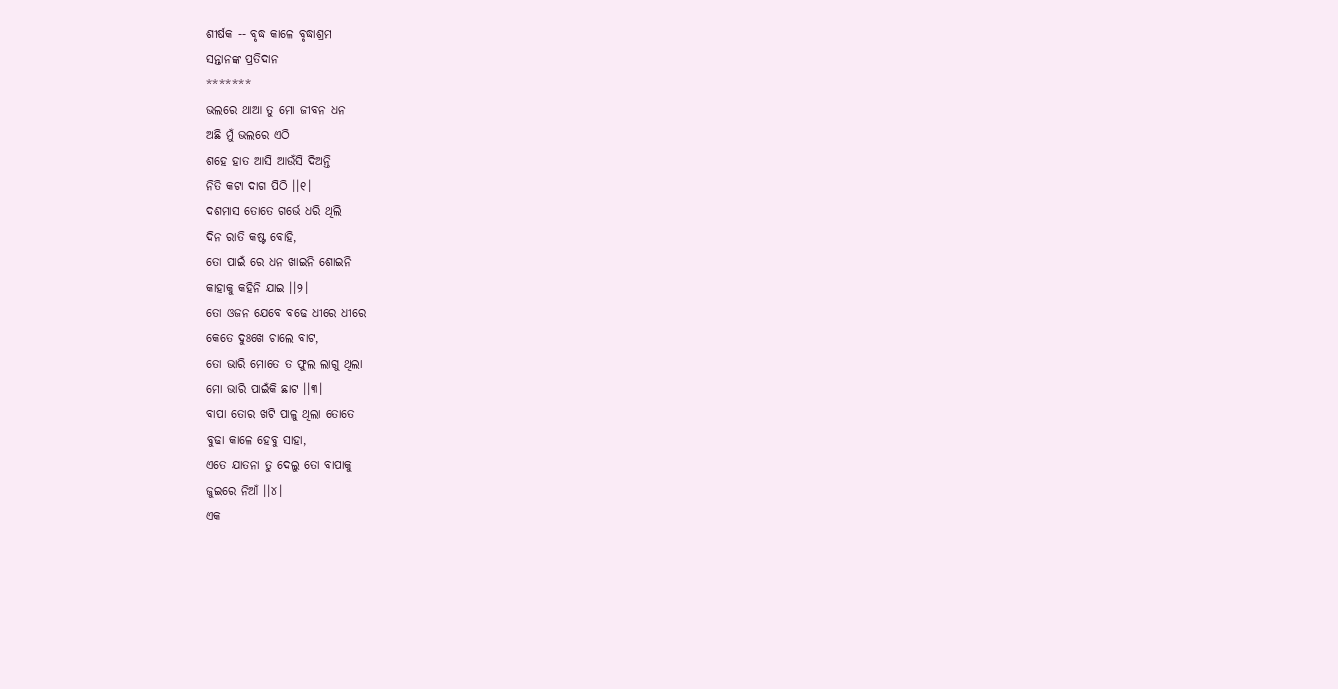ଶୀର୍ଷକ -- ବୃଦ୍ଧ କାଳେ ବୃଦ୍ଧାଶ୍ରମ
ସନ୍ତାନଙ୍କ ପ୍ରତିଦାନ
*******
ଭଲରେ ଥାଆ ତୁ ମୋ ଜୀବନ ଧନ
ଅଛି ମୁଁ ଭଲରେ ଏଠି
ଶହେ ହାତ ଆସି ଆଉଁସି ଦିଅନ୍ତି
ନିତି କଟା ଦାଗ ପିଠି ।।୧।
ଦଶମାସ ତୋତେ ଗର୍ଭେ ଧରି ଥିଲି
ଦିନ ରାତି କଷ୍ଟ ବୋହି,
ତୋ ପାଇଁ ରେ ଧନ ଖାଇନି ଶୋଇନି
କାହାକୁ କହିନି ଯାଇ ।।୨।
ତୋ ଓଜନ ଯେବେ ବଢେ ଧୀରେ ଧୀରେ
କେତେ ଦୁଃଖେ ଚାଲେ ବାଟ,
ତୋ ଭାରି ମୋତେ ତ ଫୁଲ ଲାଗୁ ଥିଲା
ମୋ ଭାରି ପାଇଁକି ଛାଟ ।।୩।
ବାପା ତୋର ଖଟି ପାଳୁ ଥିଲା ତୋତେ
ବୁଢା କାଳେ ହେବୁ ସାହା,
ଏତେ ଯାତନା ତୁ ଦେଲୁ ତୋ ବାପାକୁ
ଜୁଇରେ ନିଆଁ ।।୪।
ଏକ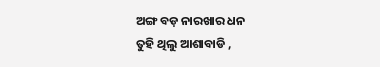ଅଙ୍ଗ ବଡ଼ ନାରଖାର ଧନ
ତୁହି ଥିଲୁ ଆଶାବାଡି ,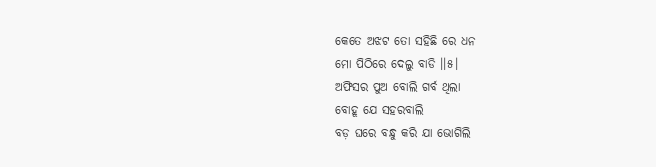କେତେ ଅଝଟ ତୋ ସହିଛି ରେ ଧନ
ମୋ ପିଠିରେ ଦେଲୁ ବାଡି ।।୫।
ଅଫିସର ପୁଅ ବୋଲି ଗର୍ବ ଥିଲା
ବୋହୂ ଯେ ସହରବାଲି
ବଡ଼ ଘରେ ବନ୍ଧୁ କରି ଯା ଭୋଗିଲି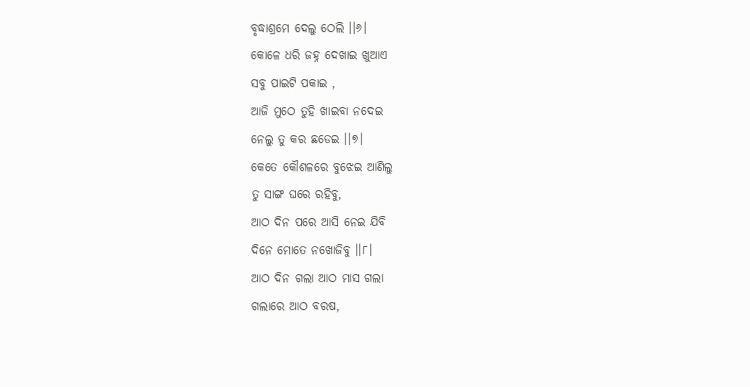ବୃଦ୍ଧାଶ୍ରମେ ଦେଲୁ ଠେଲି ।।୬।
କୋଳେ ଧରି ଜହ୍ନ ଦେଖାଇ ଖୁଆଏ
ସବୁ ପାଇଟି ପକାଇ ,
ଆଜି ମୁଠେ ତୁହି ଖାଇବା ନଦେଇ
ନେଲୁ ତୁ କର ଛଡେଇ ।।୭।
କେତେ କୌଶଳରେ ବୁଝେଇ ଆଣିଲୁ
ତୁ ସାଙ୍ଗ ଘରେ ରହିବୁ,
ଆଠ ଦିନ ପରେ ଆସି ନେଇ ଯିବି
ଦିନେ ମୋତେ ନଖୋଜିବୁ ।।୮।
ଆଠ ଦିନ ଗଲା ଆଠ ମାସ ଗଲା
ଗଲାରେ ଆଠ ବରଷ,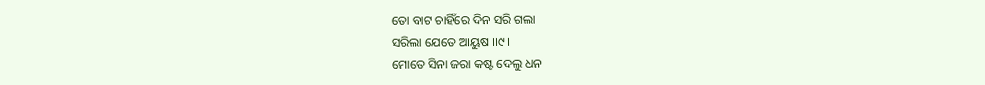ତୋ ବାଟ ଚାହିଁରେ ଦିନ ସରି ଗଲା
ସରିଲା ଯେତେ ଆୟୁଷ ।।୯।
ମୋତେ ସିନା ଜରା କଷ୍ଟ ଦେଲୁ ଧନ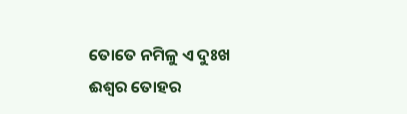ତୋତେ ନମିଳୁ ଏ ଦୁଃଖ
ଈଶ୍ଵର ତୋହର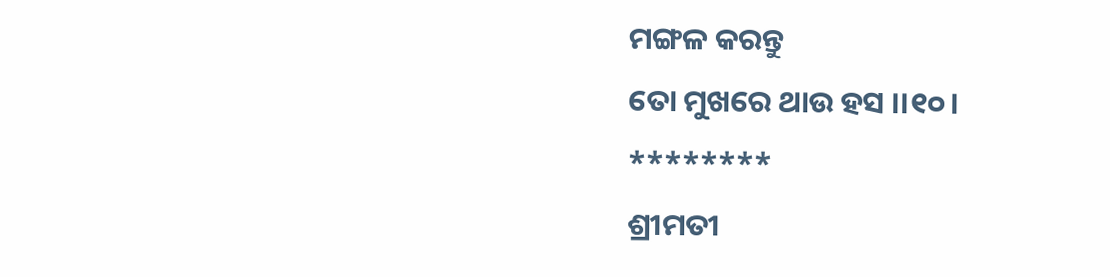ମଙ୍ଗଳ କରନ୍ତୁ
ତୋ ମୁଖରେ ଥାଉ ହସ ।।୧୦।
********
ଶ୍ରୀମତୀ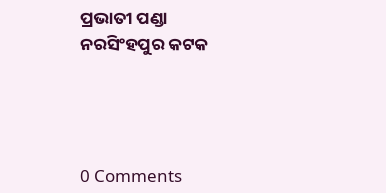ପ୍ରଭାତୀ ପଣ୍ଡା
ନରସିଂହପୁର କଟକ




0 Comments